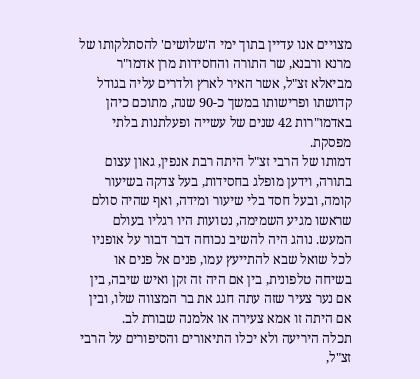מצויים אנו עדיין בתוך ימי ה'שלושים' להסתלקותו של מרנא ורבנא, שר התורה והחסידות מרן אדמו"ר מביאלא זצ"ל, אשר האיר לארץ ולדרים עליה בגודל קדושתו ופרישותו במשך כ-90 שנה, מתוכם כיהן באדמו"רות 42 שנים של עשייה ופעלתנות בלתי מפסקת.
דמותו של הרבי זצ"ל היתה רבת אנפין, גאון עצום בתורה, וידען מופלג בחסידות, בעל צדקה בשיעור קומה, ובעל חסד בלי שיעור ומידה, ואף שהיה סולם שראשו מגיע השמימה, נטועות היו רגליו בעולם המעש. נוהג היה להשיב נכוחה דבר דבור על אופניו לכל שואל שבא להתייעץ עמו, פנים אל פנים או בשיחה טלפונית, בין אם היה זה זקן ואיש שיבה, בין אם נער צעיר שזה עתה חגג את בר המצווה שלו, ובין אם היתה זו אמא צעירה או אלמנה שבורת לב.
תכלה היריעה ולא יכלו התיאורים והסיפורים על הרבי זצ"ל,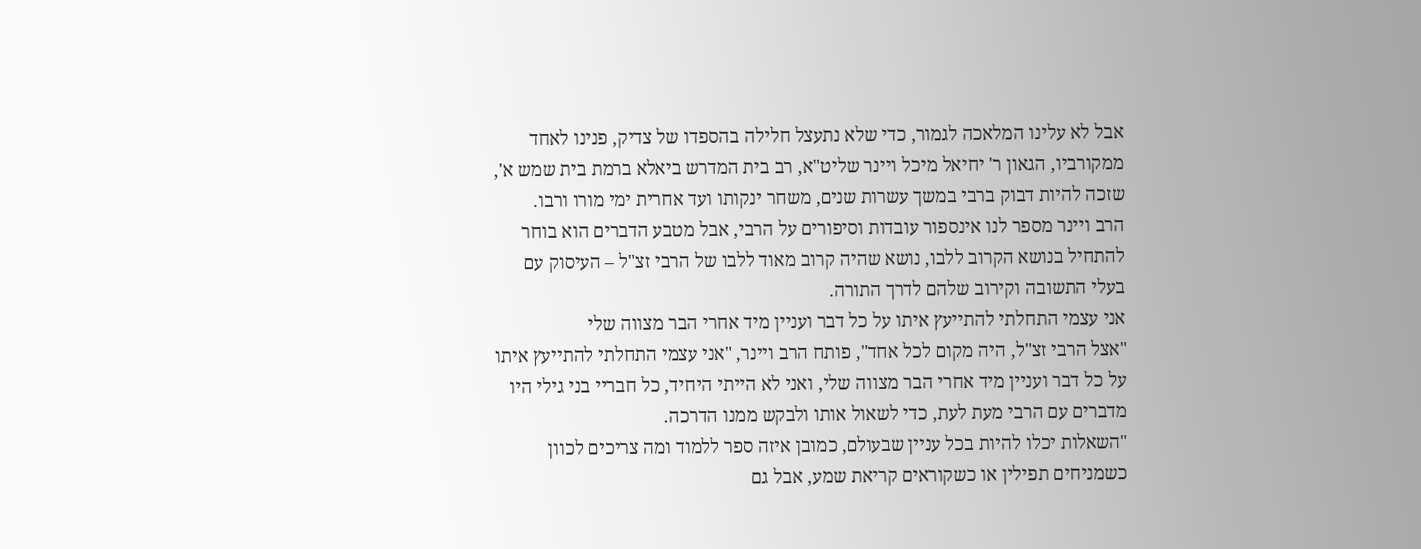אבל לא עלינו המלאכה לגמור, כדי שלא נתעצל חלילה בהספדו של צדיק, פנינו לאחד ממקורביו, הגאון ר' יחיאל מיכל ויינר שליט"א, רב בית המדרש ביאלא ברמת בית שמש א', שזכה להיות דבוק ברבי במשך עשרות שנים, משחר ינקותו ועד אחרית ימי מורו ורבו.
הרב ויינר מספר לנו אינספור עובדות וסיפורים על הרבי, אבל מטבע הדברים הוא בוחר להתחיל בנושא הקרוב ללבו, נושא שהיה קרוב מאוד ללבו של הרבי זצ"ל – העיסוק עם בעלי התשובה וקירוב שלהם לדרך התורה.
אני עצמי התחלתי להתייעץ איתו על כל דבר ועניין מיד אחרי הבר מצווה שלי
"אצל הרבי זצ"ל, היה מקום לכל אחד", פותח הרב ויינר, "אני עצמי התחלתי להתייעץ איתו על כל דבר ועניין מיד אחרי הבר מצווה שלי, ואני לא הייתי היחיד, כל חבריי בני גילי היו מדברים עם הרבי מעת לעת, כדי לשאול אותו ולבקש ממנו הדרכה.
"השאלות יכלו להיות בכל עניין שבעולם, כמובן איזה ספר ללמוד ומה צריכים לכוון כשמניחים תפילין או כשקוראים קריאת שמע, אבל גם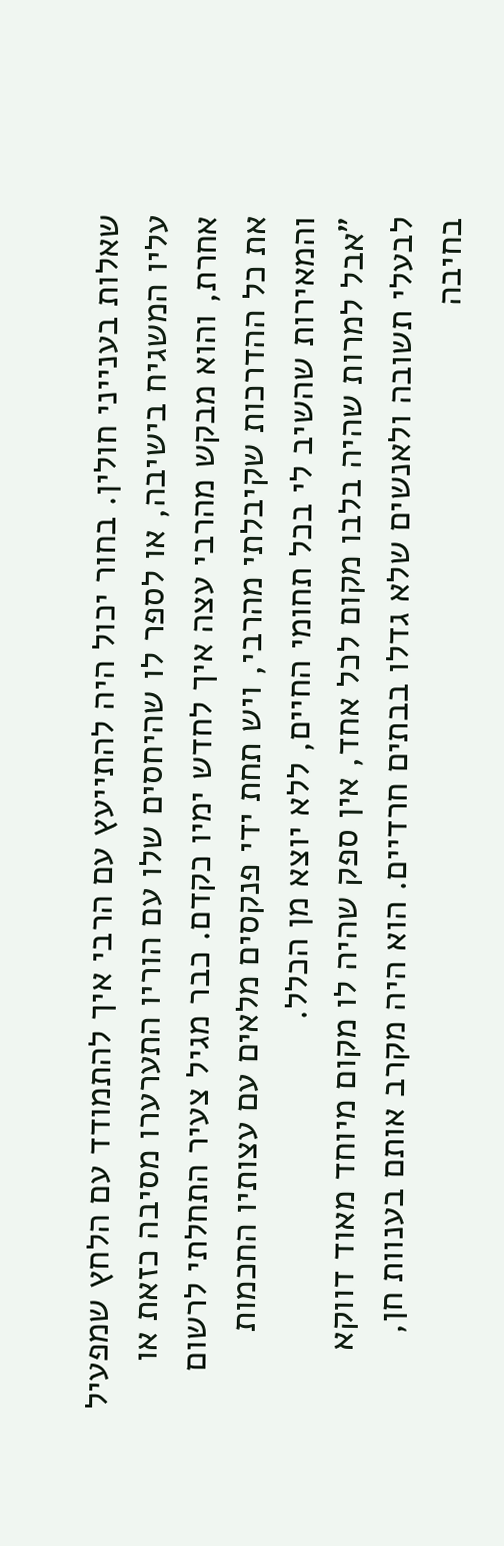שאלות בענייני חולין. בחור יכול היה להתייעץ עם הרבי איך להתמודד עם הלחץ שמפעיל עליו המשגיח בישיבה, או לספר לו שהיחסים שלו עם הוריו התערערו מסיבה כזאת או אחרת, והוא מבקש מהרבי עצה איך לחדש ימיו כקדם. כבר מגיל צעיר התחלתי לרשום את כל ההדרכות שקיבלתי מהרבי, ויש תחת ידי פנקסים מלאים עם עצותיו החכמות והמאירות שהשיב לי בכל תחומי החיים, ללא יוצא מן הכלל.
"אבל למרות שהיה בלבו מקום לכל אחד, אין ספק שהיה לו מקום מיוחד מאוד דווקא לבעלי תשובה ולאנשים שלא גדלו בבתים חרדיים. הוא היה מקרב אותם בענוות חן, בחיבה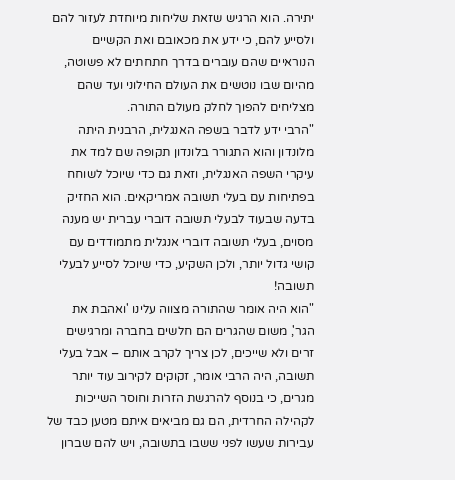יתירה. הוא הרגיש שזאת שליחות מיוחדת לעזור להם ולסייע להם, כי ידע את מכאובם ואת הקשיים הנוראיים שהם עוברים בדרך חתחתים לא פשוטה, מהיום שבו נוטשים את העולם החילוני ועד שהם מצליחים להפוך לחלק מעולם התורה.
"הרבי ידע לדבר בשפה האנגלית, הרבנית היתה מלונדון והוא התגורר בלונדון תקופה שם למד את עיקרי השפה האנגלית, וזאת גם כדי שיוכל לשוחח בפתיחות עם בעלי תשובה אמריקאים. הוא החזיק בדעה שבעוד לבעלי תשובה דוברי עברית יש מענה מסוים, בעלי תשובה דוברי אנגלית מתמודדים עם קושי גדול יותר, ולכן השקיע, כדי שיוכל לסייע לבעלי תשובה!
"הוא היה אומר שהתורה מצווה עלינו 'ואהבת את הגר', משום שהגרים הם חלשים בחברה ומרגישים זרים ולא שייכים, לכן צריך לקרב אותם – אבל בעלי תשובה, היה הרבי אומר, זקוקים לקירוב עוד יותר מגרים, כי בנוסף להרגשת הזרות וחוסר השייכות לקהילה החרדית, הם גם מביאים איתם מטען כבד של עבירות שעשו לפני ששבו בתשובה, ויש להם שברון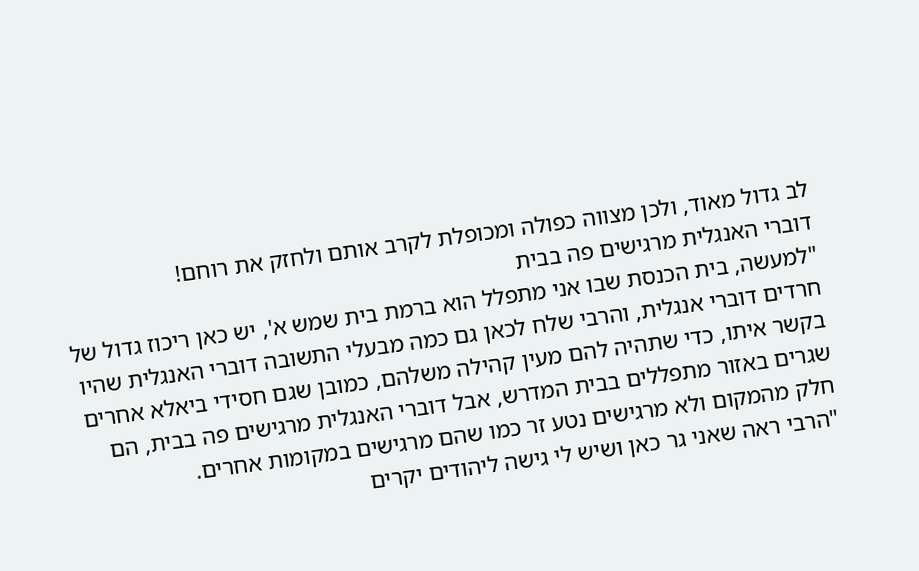לב גדול מאוד, ולכן מצווה כפולה ומכופלת לקרב אותם ולחזק את רוחם!
דוברי האנגלית מרגישים פה בבית
"למעשה, בית הכנסת שבו אני מתפלל הוא ברמת בית שמש א', יש כאן ריכוז גדול של חרדים דוברי אנגלית, והרבי שלח לכאן גם כמה מבעלי התשובה דוברי האנגלית שהיו בקשר איתו, כדי שתהיה להם מעין קהילה משלהם, כמובן שגם חסידי ביאלא אחרים שגרים באזור מתפללים בבית המדרש, אבל דוברי האנגלית מרגישים פה בבית, הם חלק מהמקום ולא מרגישים נטע זר כמו שהם מרגישים במקומות אחרים.
"הרבי ראה שאני גר כאן ושיש לי גישה ליהודים יקרים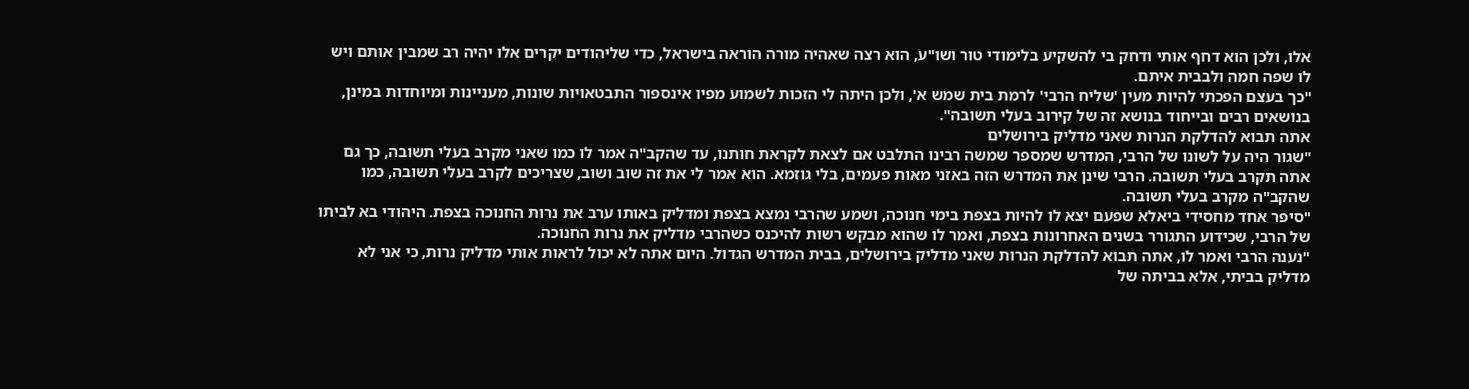אלו, ולכן הוא דחף אותי ודחק בי להשקיע בלימודי טור ושו"ע, הוא רצה שאהיה מורה הוראה בישראל, כדי שליהודים יקרים אלו יהיה רב שמבין אותם ויש לו שפה חמה ולבבית איתם.
"כך בעצם הפכתי להיות מעין 'שליח הרבי' לרמת בית שמש א', ולכן היתה לי הזכות לשמוע מפיו אינספור התבטאויות שונות, מעניינות ומיוחדות במינן, בנושאים רבים ובייחוד בנושא זה של קירוב בעלי תשובה".
אתה תבוא להדלקת הנרות שאני מדליק בירושלים
"שגור היה על לשונו של הרבי, המדרש שמספר שמשה רבינו התלבט אם לצאת לקראת חותנו, עד שהקב"ה אמר לו כמו שאני מקרב בעלי תשובה, כך גם אתה תקרב בעלי תשובה. הרבי שינן את המדרש הזה באזני מאות פעמים, בלי גוזמא. הוא אמר לי את זה שוב ושוב, שצריכים לקרב בעלי תשובה, כמו שהקב"ה מקרב בעלי תשובה.
"סיפר אחד מחסידי ביאלא שפעם יצא לו להיות בצפת בימי חנוכה, ושמע שהרבי נמצא בצפת ומדליק באותו ערב את נרות החנוכה בצפת. היהודי בא לביתו של הרבי, שכידוע התגורר בשנים האחרונות בצפת, ואמר לו שהוא מבקש רשות להיכנס כשהרבי מדליק את נרות החנוכה.
"נענה הרבי ואמר לו, אתה תבוא להדלקת הנרות שאני מדליק בירושלים, בבית המדרש הגדול. היום אתה לא יכול לראות אותי מדליק נרות, כי אני לא מדליק בביתי, אלא בביתה של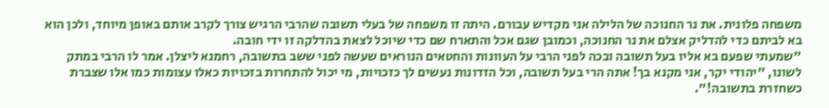משפחה פלונית. את נר החנוכה של הלילה אני מקדיש עבורם. היתה זו משפחה של בעלי תשובה שהרבי הרגיש צורך לקרב אותם באופן מיוחד, ולכן הוא בא לביתם כדי להדליק אצלם את נר החנוכה, וכמובן שגם אכל והתארח שם כדי שיוכל לצאת בהדלקה זו ידי חובה.
"שמעתי שפעם בא אליו בעל תשובה ובכה לפני הרבי על העוונות והחטאים הנוראים שעשה לפני ששב בתשובה, רחמנא ליצלן. אמר לו הרבי במתק לשונו, "יהודי יקר, אני מקנא בך! אתה הרי בעל תשובה, וכל הזדונות נעשים לך כזכויות, מי יכול להתחרות בזכויות כאלו עצומות כמו אלו שצברת כשחזרת בתשובה!".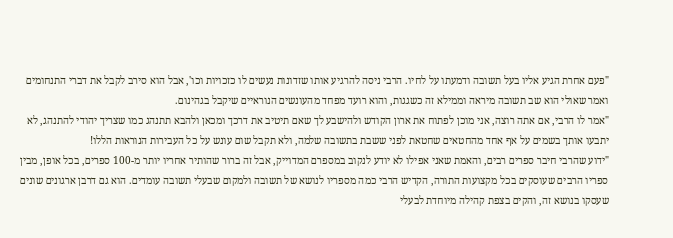"פעם אחרת הגיע אליו בעל תשובה ודמעתו על לחיו. הרבי ניסה להרגיע אותו שזדונות נעשים לו כזכויות וכו', אבל הוא סירב לקבל את דברי התנחומים ואמר שאולי הוא שב תשובה מיראה וממילא זה כשגגות, והוא רועד מפחד מהעונשים הנוראיים שיקבל בגהינום.
"אמר לו הרבי, אם אתה רוצה, אני מוכן לפתוח את ארון הקודש ולהישבע לך שאם תיטיב את דרכך ומכאן ולהבא תתנהג כמו שצריך יהודי להתנהג, לא יתבעו אותך בשמים על אף אחד מהחטאים שחטאת לפני ששבת בתשובה שלמה, ולא תקבל שום עונש על כל העבירות הנוראות הללו!
"ידוע שהרבי חיבר ספרים רבים, והאמת שאני אפילו לא יודע לנקוב במספרם המדוייק, אבל זה ברור שהותיר אחריו יותר מ-100 ספרים, בכל אופן, מבין ספריו הרבים שעוסקים בכל מקצועות התורה, הקדיש הרבי כמה מספריו לנושא של תשובה ולמקום שבעלי תשובה עומדים. הוא גם דרבן ארגונים שונים שעסקו בנושא זה, והקים בצפת קהילה מיוחדת לבעלי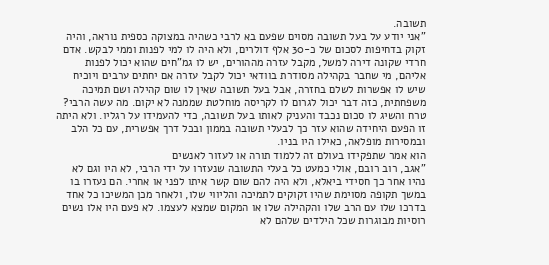תשובה.
"אני יודע על בעל תשובה מסוים שפעם בא לרבי כשהיה במצוקה כספית נוראה, והיה זקוק בדחיפות לסכום של כ-30 אלף דולרים, ולא היה לו למי לפנות וממי לבקש. אדם חרדי שקונה דירה למשל, מקבל עזרה מההורים, יש לו גמ"חים שהוא יכול לפנות אליהם, מי שחבר בקהילה מסודרת בוודאי יכול לקבל עזרה אם יחתים ערבים ויוכיח שיש לו אפשרות לשלם בחזרה, אבל בעל תשובה שאין לו שום קהילה ושם תמיכה משפחתית, כזה דבר יכול לגרום לו לקריסה מוחלטת שממנה לא יקום. מה עשה הרבי? טרח והשיג לו סכום נכבד והעניק לאותו בעל תשובה, כדי להעמידו על רגליו. ולא היתה זו הפעם היחידה שהוא עזר כך לבעלי תשובה בממון ובכל דרך אפשרית, עם כל הלב ובמסירות מופלאה, כאילו היו בניו.
הוא אמר שתפקידו בעולם זה ללמוד תורה או לעזור לאנשים
"אגב, רוב רובם, אולי כמעט כל בעלי התשובה שנעזרו על ידי הרבי, לא היו וגם לא נהיו אחר כך חסידי ביאלא, ולא היה להם שום קשר איתו לפני או אחרי. הם נעזרו בו במשך תקופה מסוימת שהיו זקוקים לתמיכה והליווי שלו, ולאחר מכן המשיכו כל אחד בדרכו שלו עם הרב שלו והקהילה שלו או המקום שמצא לעצמו. לא פעם היו אלו נשים רוסיות מבוגרות שכל הילדים שלהם לא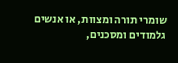שומרי תורה ומצוות, או אנשים גלמודים ומסכנים,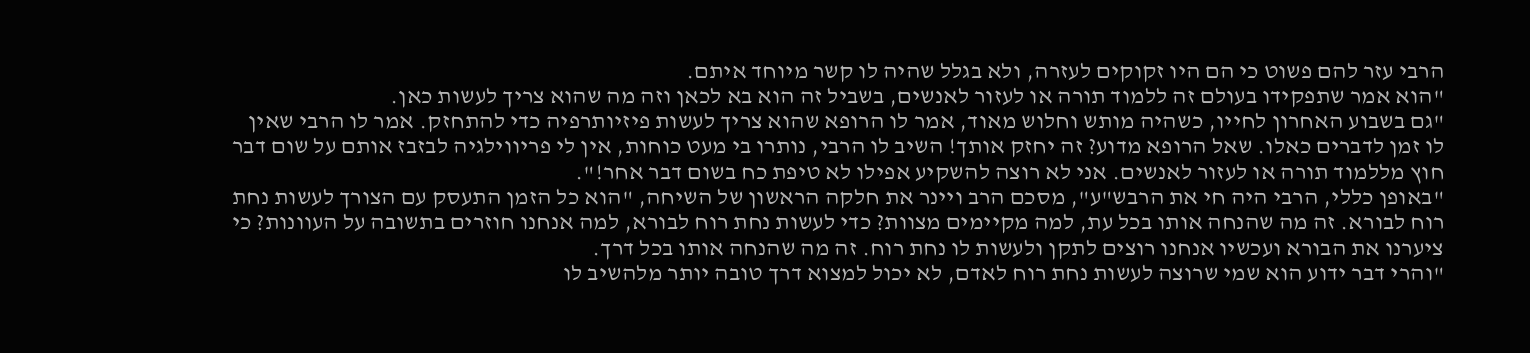הרבי עזר להם פשוט כי הם היו זקוקים לעזרה, ולא בגלל שהיה לו קשר מיוחד איתם.
"הוא אמר שתפקידו בעולם זה ללמוד תורה או לעזור לאנשים, בשביל זה הוא בא לכאן וזה מה שהוא צריך לעשות כאן.
"גם בשבוע האחרון לחייו, כשהיה מותש וחלוש מאוד, אמר לו הרופא שהוא צריך לעשות פיזיותרפיה כדי להתחזק. אמר לו הרבי שאין לו זמן לדברים כאלו. שאל הרופא מדוע? זה יחזק אותך! השיב לו הרבי, נותרו בי מעט כוחות, אין לי פריווילגיה לבזבז אותם על שום דבר חוץ מללמוד תורה או לעזור לאנשים. אני לא רוצה להשקיע אפילו לא טיפת כח בשום דבר אחר!".
"באופן כללי, הרבי היה חי את הרבש"ע", מסכם הרב ויינר את חלקה הראשון של השיחה, "הוא כל הזמן התעסק עם הצורך לעשות נחת רוח לבורא. זה מה שהנחה אותו בכל עת, למה מקיימים מצוות? כדי לעשות נחת רוח לבורא, למה אנחנו חוזרים בתשובה על העוונות? כי ציערנו את הבורא ועכשיו אנחנו רוצים לתקן ולעשות לו נחת רוח. זה מה שהנחה אותו בכל דרך.
"והרי דבר ידוע הוא שמי שרוצה לעשות נחת רוח לאדם, לא יכול למצוא דרך טובה יותר מלהשיב לו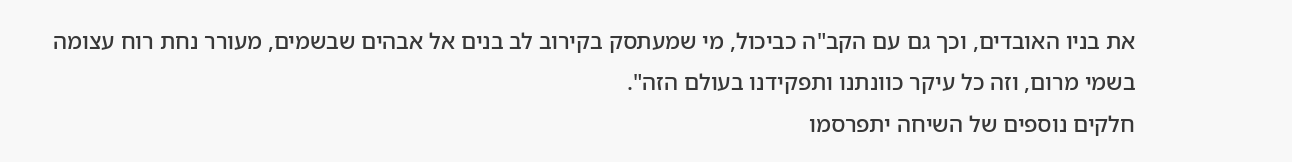את בניו האובדים, וכך גם עם הקב"ה כביכול, מי שמעתסק בקירוב לב בנים אל אבהים שבשמים, מעורר נחת רוח עצומה בשמי מרום, וזה כל עיקר כוונתנו ותפקידנו בעולם הזה".
חלקים נוספים של השיחה יתפרסמו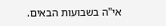אי"ה בשבועות הבאים.